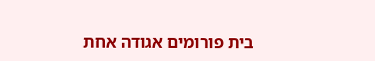בית פורומים אגודה אחת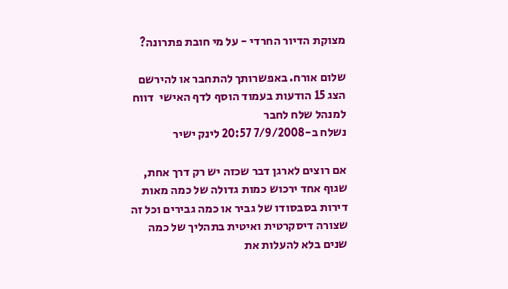מצוקת הדיור החרדי - על מי חובת פתרונה?

שלום אורח. באפשרותך להתחבר או להירשם
הצג 15 הודעות בעמוד הוסף לדף האישי  דווח למנהל שלח לחבר
נשלח ב-7/9/2008 20:57 לינק ישיר

אם רוצים לארגן דבר שכזה יש רק דרך אחת, שגוף אחד ירכוש כמות גדולה של כמה מאות דירות בסבסודו של גביר או כמה גבירים וכל זה שצורה דיסקרטית ואיטית בתהליך של כמה שנים בלא להעלות את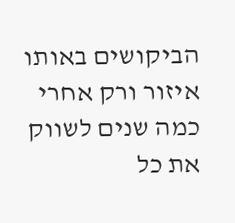הביקושים באותו איזור ורק אחרי כמה שנים לשווק את כל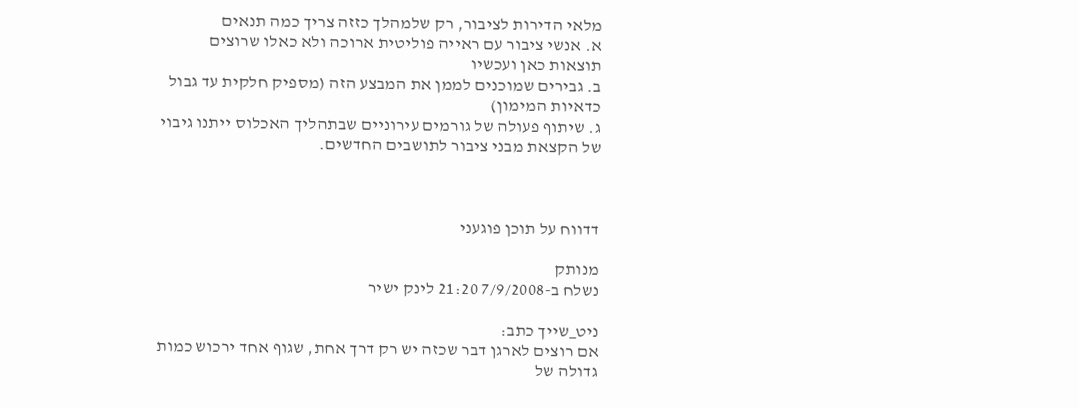מלאי הדירות לציבור, רק שלמהלך כזזה צריך כמה תנאים
א. אנשי ציבור עם ראייה פוליטית ארוכה ולא כאלו שרוצים תוצאות כאן ועכשיו
ב. גבירים שמוכנים לממן את המבצע הזה (מספיק חלקית עד גבול כדאיות המימון)
ג. שיתוף פעולה של גורמים עירוניים שבתהליך האכלוס ייתנו גיבוי של הקצאת מבני ציבור לתושבים החדשים.



דדווח על תוכן פוגעני

מנותק
נשלח ב-7/9/2008 21:20 לינק ישיר

ניט_שייך כתב:
אם רוצים לארגן דבר שכזה יש רק דרך אחת, שגוף אחד ירכוש כמות גדולה של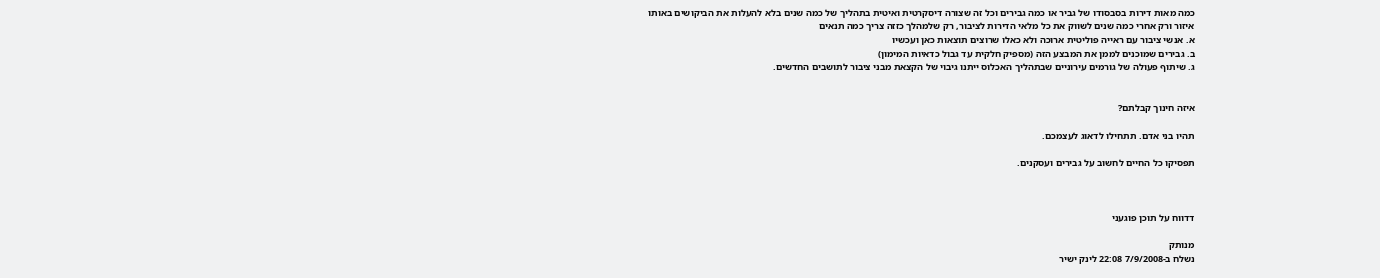כמה מאות דירות בסבסודו של גביר או כמה גבירים וכל זה שצורה דיסקרטית ואיטית בתהליך של כמה שנים בלא להעלות את הביקושים באותו איזור ורק אחרי כמה שנים לשווק את כל מלאי הדירות לציבור, רק שלמהלך כזזה צריך כמה תנאים
א. אנשי ציבור עם ראייה פוליטית ארוכה ולא כאלו שרוצים תוצאות כאן ועכשיו
ב. גבירים שמוכנים לממן את המבצע הזה (מספיק חלקית עד גבול כדאיות המימון)
ג. שיתוף פעולה של גורמים עירוניים שבתהליך האכלוס ייתנו גיבוי של הקצאת מבני ציבור לתושבים החדשים.


איזה חינוך קבלתם?

תהיו בני אדם. תתחילו לדאוג לעצמכם.

תפסיקו כל החיים לחשוב על גבירים ועסקנים.



דדווח על תוכן פוגעני

מנותק
נשלח ב-7/9/2008 22:08 לינק ישיר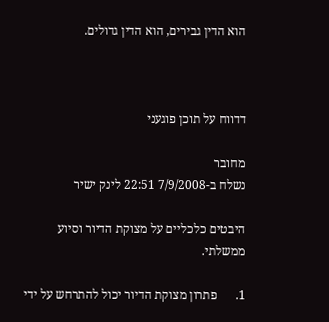הוא הדין גבירים, הוא הדין גדולים.



דדווח על תוכן פוגעני

מחובר
נשלח ב-7/9/2008 22:51 לינק ישיר

היבטים כלכליים על מצוקת הדיור וסיוע ממשלתי.

1.      פתרון מצוקת הדיור יכול להתרחש על ידי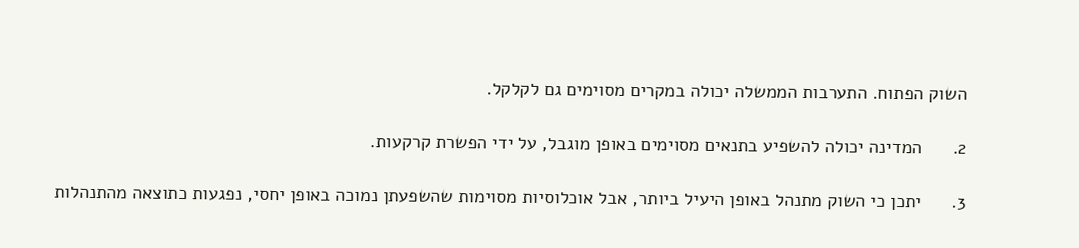השוק הפתוח. התערבות הממשלה יכולה במקרים מסוימים גם לקלקל.

2.      המדינה יכולה להשפיע בתנאים מסוימים באופן מוגבל, על ידי הפשרת קרקעות.

3.      יתכן כי השוק מתנהל באופן היעיל ביותר, אבל אוכלוסיות מסוימות שהשפעתן נמוכה באופן יחסי, נפגעות כתוצאה מהתנהלות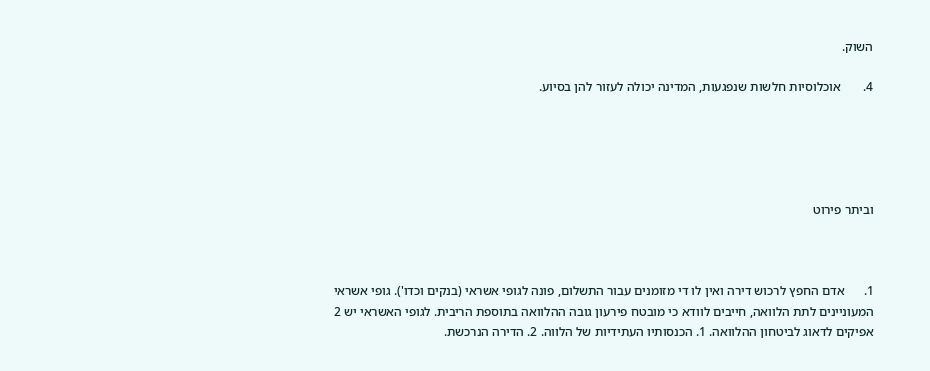השוק.

4.       אוכלוסיות חלשות שנפגעות, המדינה יכולה לעזור להן בסיוע.





וביתר פירוט



1.      אדם החפץ לרכוש דירה ואין לו די מזומנים עבור התשלום, פונה לגופי אשראי (בנקים וכדו'). גופי אשראי המעוניינים לתת הלוואה, חייבים לוודא כי מובטח פירעון גובה ההלוואה בתוספת הריבית. לגופי האשראי יש 2 אפיקים לדאוג לביטחון ההלוואה. 1. הכנסותיו העתידיות של הלווה. 2. הדירה הנרכשת.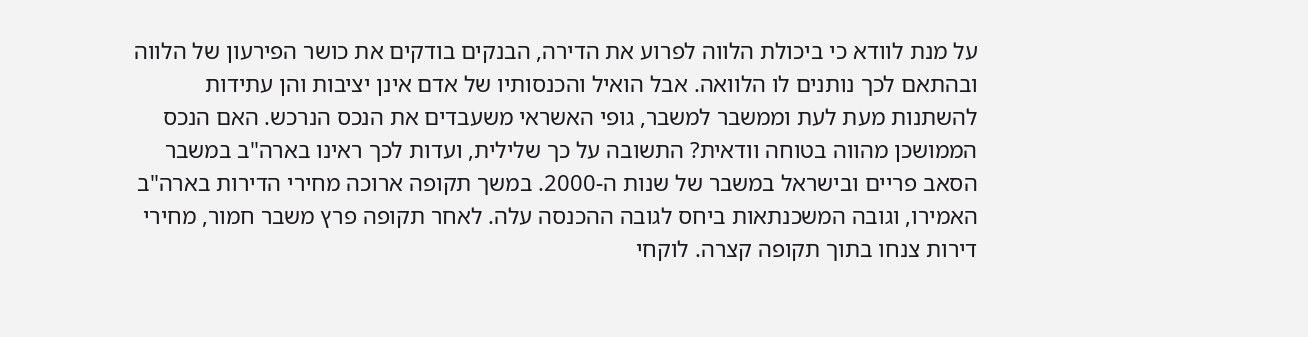על מנת לוודא כי ביכולת הלווה לפרוע את הדירה, הבנקים בודקים את כושר הפירעון של הלווה ובהתאם לכך נותנים לו הלוואה. אבל הואיל והכנסותיו של אדם אינן יציבות והן עתידות להשתנות מעת לעת וממשבר למשבר, גופי האשראי משעבדים את הנכס הנרכש. האם הנכס הממושכן מהווה בטוחה וודאית? התשובה על כך שלילית, ועדות לכך ראינו בארה"ב במשבר הסאב פריים ובישראל במשבר של שנות ה-2000. במשך תקופה ארוכה מחירי הדירות בארה"ב האמירו, וגובה המשכנתאות ביחס לגובה ההכנסה עלה. לאחר תקופה פרץ משבר חמור, מחירי דירות צנחו בתוך תקופה קצרה. לוקחי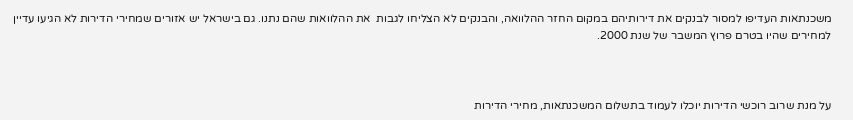משכנתאות העדיפו למסור לבנקים את דירותיהם במקום החזר ההלוואה, והבנקים לא הצליחו לגבות  את ההלוואות שהם נתנו. גם בישראל יש אזורים שמחירי הדירות לא הגיעו עדיין למחירים שהיו בטרם פרוץ המשבר של שנת 2000.



על מנת שרוב רוכשי הדירות יוכלו לעמוד בתשלום המשכנתאות, מחירי הדירות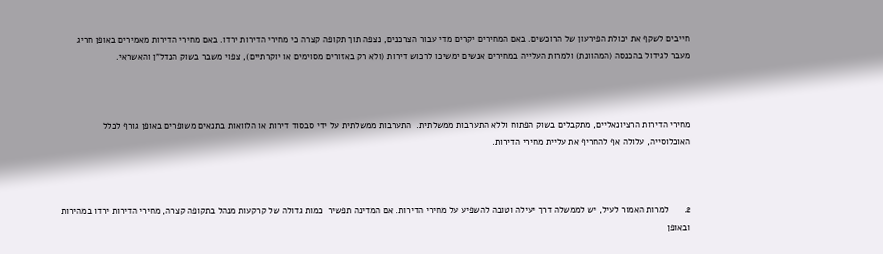חייבים לשקף את יכולת הפירעון של הרוכשים. באם המחירים יקרים מדי עבור הצרכנים, נצפה תוך תקופה קצרה כי מחירי הדירות ירדו. באם מחירי הדירות מאמירים באופן חריג מעבר לגידול בהכנסה (המהוונת) ולמרות העלייה במחירים אנשים ימשיכו לרכוש דירות (ולא רק באזורים מסוימים או יוקרתיים), צפוי משבר בשוק הנדל"ן והאשראי.



מחירי הדירות הרציונאליים, מתקבלים בשוק הפתוח וללא התערבות ממשלתית.  התערבות ממשלתית על ידי סבסוד דירות או הלוואות בתנאים משופרים באופן גורף לכלל האוכלוסייה, עלולה אף להחריף את עליית מחירי הדירות.



2.      למרות האמור לעיל, יש לממשלה דרך יעילה וטובה להשפיע על מחירי הדירות. אם המדינה תפשיר  כמות גדולה של קרקעות מנהל בתקופה קצרה, מחירי הדירות ירדו במהירות ובאופן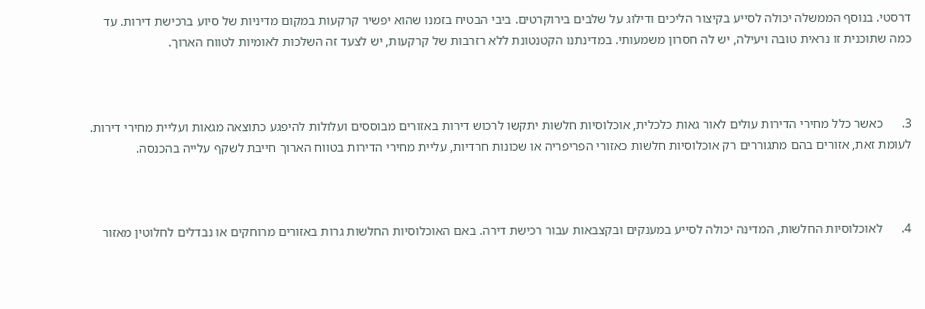דרסטי. בנוסף הממשלה יכולה לסייע בקיצור הליכים ודילוג על שלבים בירוקרטים. ביבי הבטיח בזמנו שהוא יפשיר קרקעות במקום מדיניות של סיוע ברכישת דירות. עד כמה שתוכנית זו נראית טובה ויעילה, יש לה חסרון משמעותי. במדינתנו הקטנטונת ללא רזרבות של קרקעות, יש לצעד זה השלכות לאומיות לטווח הארוך.



3.      כאשר כלל מחירי הדירות עולים לאור גאות כלכלית, אוכלוסיות חלשות יתקשו לרכוש דירות באזורים מבוססים ועלולות להיפגע כתוצאה מגאות ועליית מחירי דירות. לעומת זאת, אזורים בהם מתגוררים רק אוכלוסיות חלשות כאזורי הפריפריה או שכונות חרדיות, עליית מחירי הדירות בטווח הארוך חייבת לשקף עלייה בהכנסה.



4.      לאוכלוסיות החלשות, המדינה יכולה לסייע במענקים ובקצבאות עבור רכישת דירה. באם האוכלוסיות החלשות גרות באזורים מרוחקים או נבדלים לחלוטין מאזור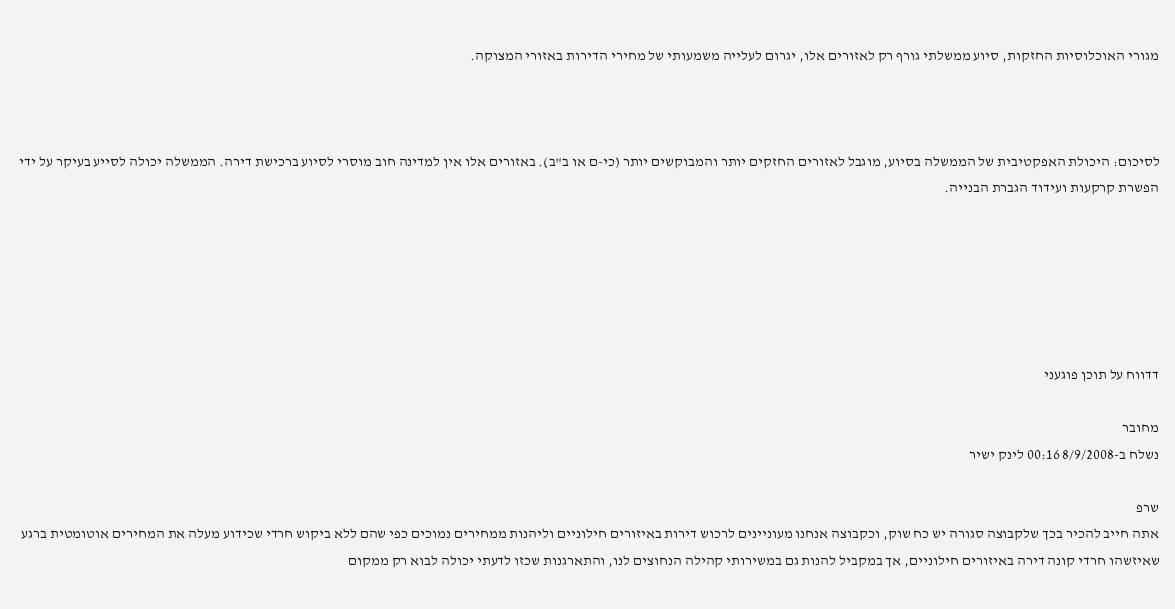מגורי האוכלוסיות החזקות, סיוע ממשלתי גורף רק לאזורים אלו, יגרום לעלייה משמעותי של מחירי הדירות באזורי המצוקה.



לסיכום: היכולת האפקטיבית של הממשלה בסיוע, מוגבל לאזורים החזקים יותר והמבוקשים יותר (כי-ם או ב"ב). באזורים אלו אין למדינה חוב מוסרי לסיוע ברכישת דירה. הממשלה יכולה לסייע בעיקר על ידי הפשרת קרקעות ועידוד הגברת הבנייה.






דדווח על תוכן פוגעני

מחובר
נשלח ב-8/9/2008 00:16 לינק ישיר

שרפ
אתה חייב להכיר בכך שלקבוצה סגורה יש כח שוק, וכקבוצה אנחנו מעוניינים לרכוש דירות באיזורים חילוניים וליהנות ממחירים נמוכים כפי שהם ללא ביקוש חרדי שכידוע מעלה את המחירים אוטומטית ברגע שאיזשהו חרדי קונה דירה באיזורים חילוניים, אך במקביל להנות גם במשירותי קהילה הנחוצים לנו, והתארגנות שכזו לדעתי יכולה לבוא רק ממקום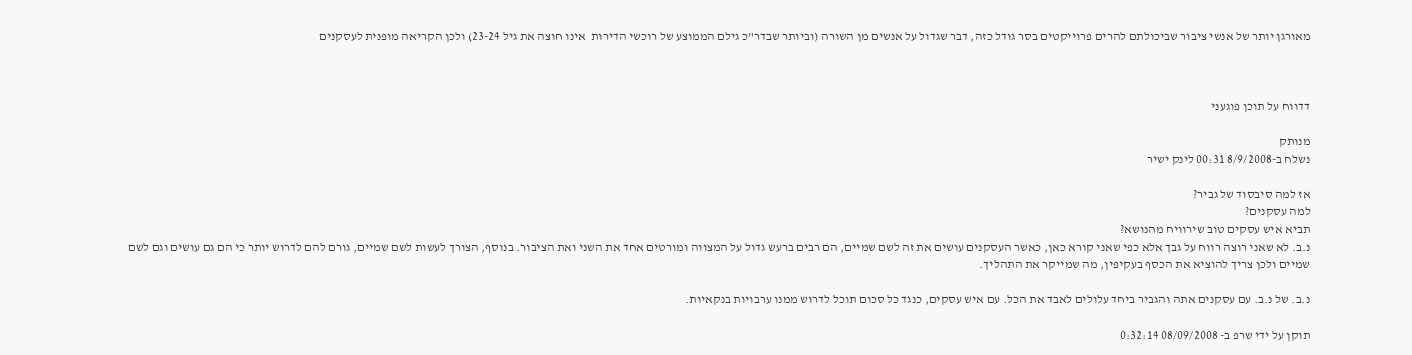מאורגן יותר של אנשי ציבור שביכולתם להרים פרוייקטים בסר גודל כזה, דבר שגדול על אנשים מן השורה (וביותר שבדר"כ גילם הממוצע של רוכשי הדירות  אינו חוצה את גיל 23-24) ולכן הקריאה מופנית לעסקנים



דדווח על תוכן פוגעני

מנותק
נשלח ב-8/9/2008 00:31 לינק ישיר

אז למה סיבסוד של גביר?
למה עסקנים?
תביא איש עסקים טוב שירוויח מהנושא?
נ.ב. לא שאני רוצה רווח על גבך אלא כפי שאני קורא כאן, כאשר העסקנים עושים את זה לשם שמיים, הם רבים ברעש גדול על המצווה ומורטים אחד את השני ואת הציבור. בנוסף, הצורך לעשות לשם שמיים, גורם להם לדרוש יותר כי הם גם עושים וגם לשם שמיים ולכן צריך להוציא את הכסף בעקיפין, מה שמייקר את התהליך.

נ.ב. של נ.ב. עם עסקנים אתה והגביר ביחד עלולים לאבד את הכל. עם איש עסקים, כנגד כל סכום תוכל לדרוש ממנו ערבויות בנקאיות.

תוקן על ידי שרפ ב- 08/09/2008 0:32:14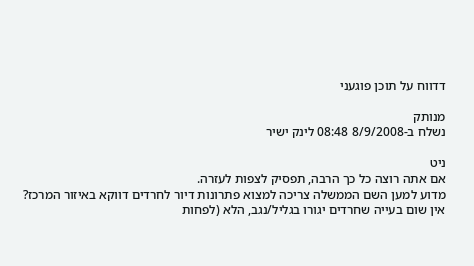דדווח על תוכן פוגעני

מנותק
נשלח ב-8/9/2008 08:48 לינק ישיר

ניט
אם אתה רוצה כל כך הרבה, תפסיק לצפות לעזרה.
מדוע למען השם הממשלה צריכה למצוא פתרונות דיור לחרדים דווקא באיזור המרכז?
אין שום בעייה שחרדים יגורו בגליל/נגב, הלא (לפחות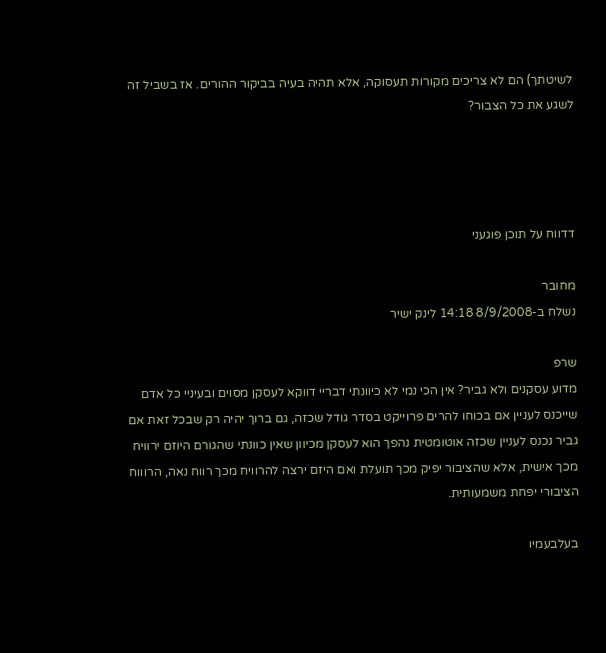לשיטתך) הם לא צריכים מקורות תעסוקה, אלא תהיה בעיה בביקור ההורים. אז בשביל זה לשגע את כל הצבור?




דדווח על תוכן פוגעני

מחובר
נשלח ב-8/9/2008 14:18 לינק ישיר

שרפ
מדוע עסקנים ולא גביר? אין הכי נמי לא כיוונתי דבריי דווקא לעסקן מסוים ובעיניי כל אדם שייכנס לעניין אם בכוחו להרים פרוייקט בסדר גודל שכזה, גם ברוך יהיה רק שבכל זאת אם גביר נכנס לעניין שכזה אוטומטית נהפך הוא לעסקן מכיוון שאין כוונתי שהגורם היוזם ירוויח מכך אישית, אלא שהציבור יפיק מכך תועלת ואם היזם ירצה להרוויח מכך רווח נאה, הרוווח הציבורי יפחת משמעותית.

בעלבעמיו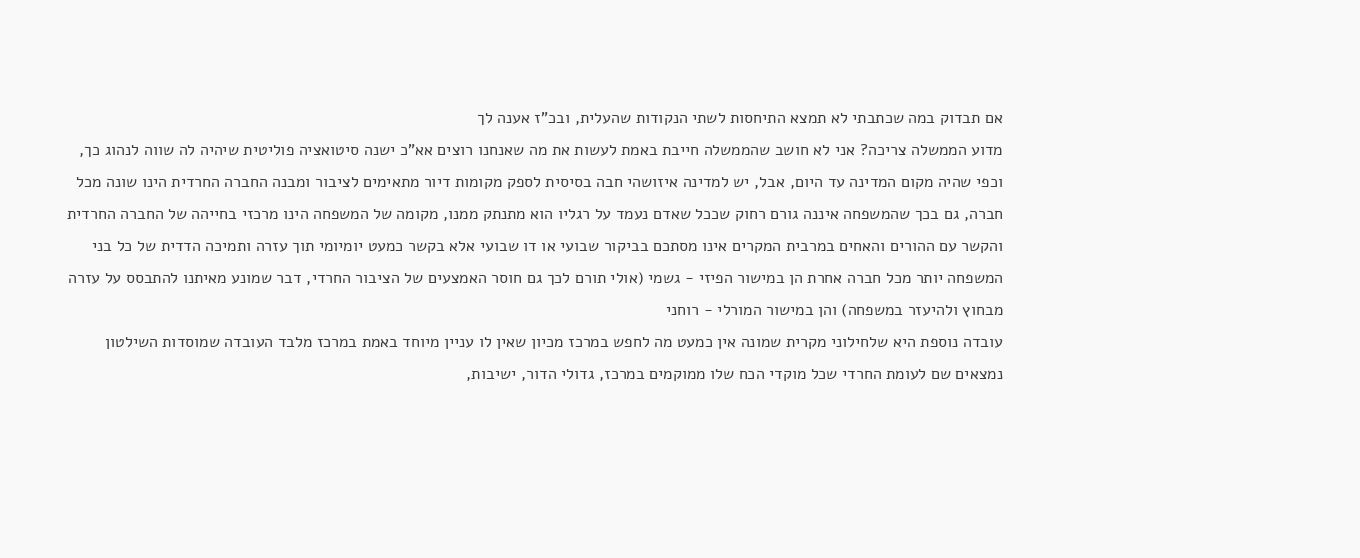אם תבדוק במה שכתבתי לא תמצא התיחסות לשתי הנקודות שהעלית, ובכ"ז אענה לך
מדוע הממשלה צריכה? אני לא חושב שהממשלה חייבת באמת לעשות את מה שאנחנו רוצים אא"כ ישנה סיטואציה פוליטית שיהיה לה שווה לנהוג כך, וכפי שהיה מקום המדינה עד היום, אבל, יש למדינה איזושהי חבה בסיסית לספק מקומות דיור מתאימים לציבור ומבנה החברה החרדית הינו שונה מכל חברה, גם בכך שהמשפחה איננה גורם רחוק שככל שאדם נעמד על רגליו הוא מתנתק ממנו, מקומה של המשפחה הינו מרכזי בחייהה של החברה החרדית והקשר עם ההורים והאחים במרבית המקרים אינו מסתכם בביקור שבועי או דו שבועי אלא בקשר כמעט יומיומי תוך עזרה ותמיכה הדדית של כל בני המשפחה יותר מכל חברה אחרת הן במישור הפיזי - גשמי (אולי תורם לכך גם חוסר האמצעים של הציבור החרדי, דבר שמונע מאיתנו להתבסס על עזרה מבחוץ ולהיעזר במשפחה) והן במישור המורלי - רוחני
עובדה נוספת היא שלחילוני מקרית שמונה אין כמעט מה לחפש במרכז מכיון שאין לו עניין מיוחד באמת במרכז מלבד העובדה שמוסדות השילטון נמצאים שם לעומת החרדי שכל מוקדי הכח שלו ממוקמים במרכז, גדולי הדור, ישיבות,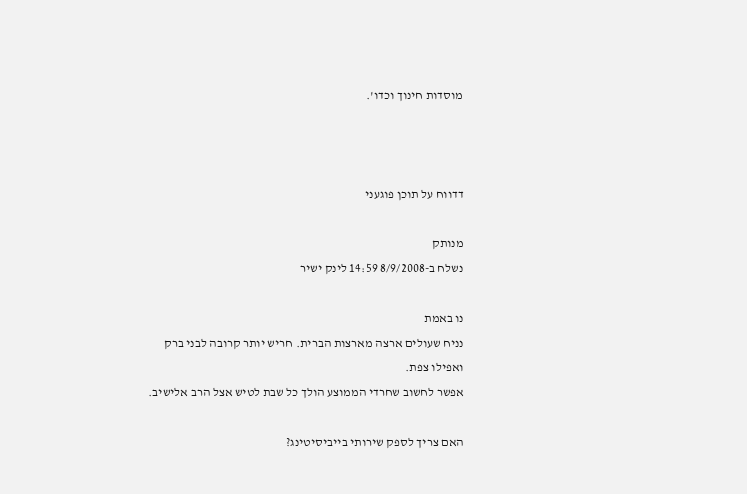מוסדות חינוך וכדו'.



דדווח על תוכן פוגעני

מנותק
נשלח ב-8/9/2008 14:59 לינק ישיר

נו באמת
נניח שעולים ארצה מארצות הברית. חריש יותר קרובה לבני ברק ואפילו צפת.
אפשר לחשוב שחרדי הממוצע הולך כל שבת לטיש אצל הרב אלישיב.

האם צריך לספק שירותי בייביסיטינג?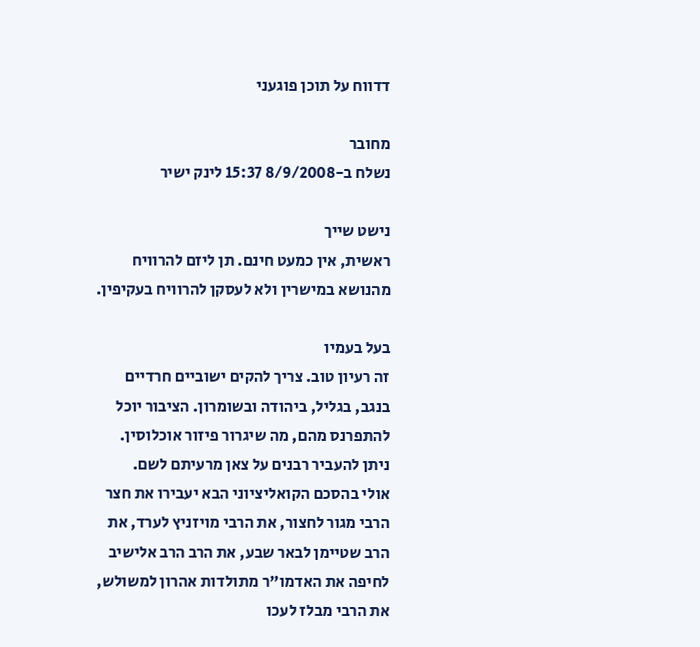דדווח על תוכן פוגעני

מחובר
נשלח ב-8/9/2008 15:37 לינק ישיר

נישט שייך
ראשית, אין כמעט חינם. תן ליזם להרוויח מהנושא במישרין ולא לעסקן להרוויח בעקיפין.

בעל בעמיו
זה רעיון טוב. צריך להקים ישוביים חרדיים בנגב, בגליל, ביהודה ובשומרון. הציבור יוכל להתפרנס מהם, מה שיגרור פיזור אוכלוסין. ניתן להעביר רבנים על צאן מרעיתם לשם.
אולי בהסכם הקואליציוני הבא יעבירו את חצר הרבי מגור לחצור, את הרבי מויזניץ לערד, את הרב שטיימן לבאר שבע, את הרב הרב אלישיב לחיפה את האדמו"ר מתולדות אהרון למשולש, את הרבי מבלז לעכו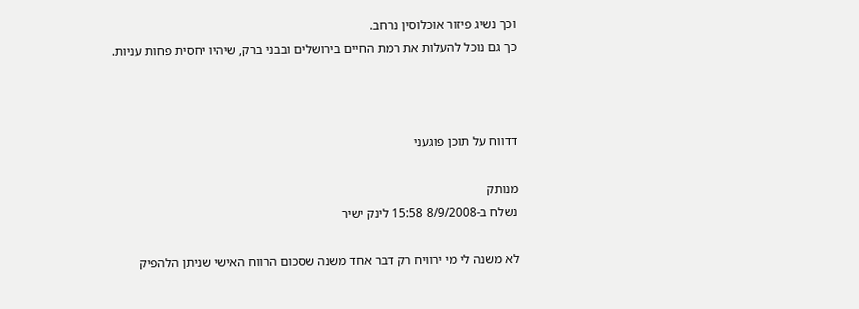וכך נשיג פיזור אוכלוסין נרחב.
כך גם נוכל להעלות את רמת החיים בירושלים ובבני ברק, שיהיו יחסית פחות עניות.



דדווח על תוכן פוגעני

מנותק
נשלח ב-8/9/2008 15:58 לינק ישיר

לא משנה לי מי ירוויח רק דבר אחד משנה שסכום הרווח האישי שניתן הלהפיק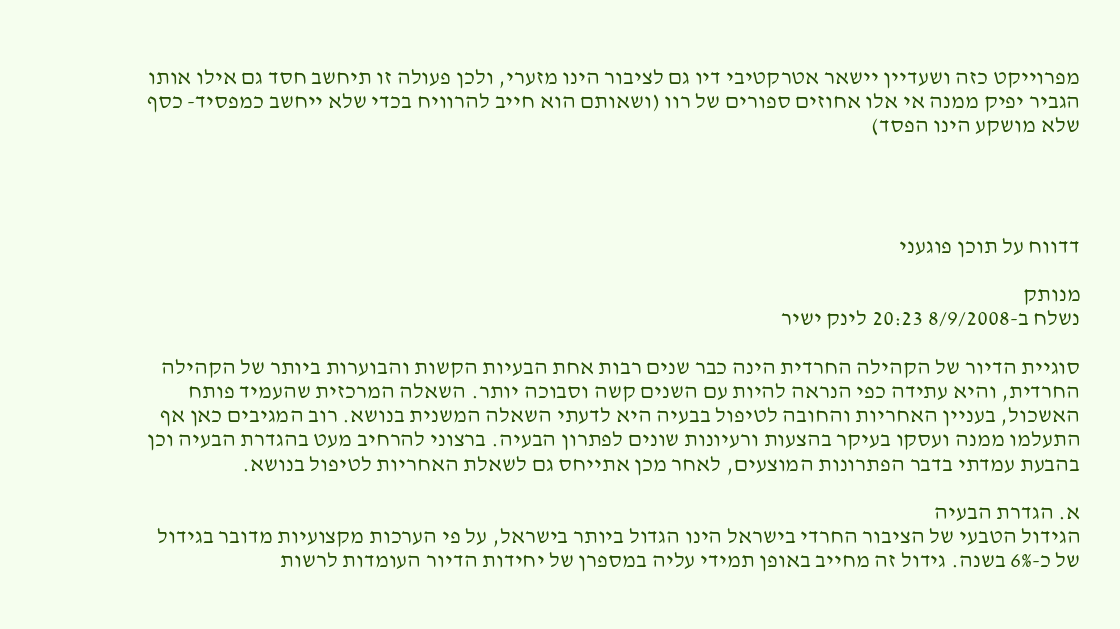מפרוייקט כזה ושעדיין יישאר אטרקטיבי דיו גם לציבור הינו מזערי, ולכן פעולה זו תיחשב חסד גם אילו אותו הגביר יפיק ממנה אי אלו אחוזים ספורים של רוו (ושאותם הוא חייב להרוויח בכדי שלא ייחשב כמפסיד- כסף שלא מושקע הינו הפסד)




דדווח על תוכן פוגעני

מנותק
נשלח ב-8/9/2008 20:23 לינק ישיר

סוגיית הדיור של הקהילה החרדית הינה כבר שנים רבות אחת הבעיות הקשות והבוערות ביותר של הקהילה החרדית, והיא עתידה כפי הנראה להיות עם השנים קשה וסבוכה יותר. השאלה המרכזית שהעמיד פותח האשכול, בעניין האחריות והחובה לטיפול בבעיה היא לדעתי השאלה המשנית בנושא. רוב המגיבים כאן אף התעלמו ממנה ועסקו בעיקר בהצעות ורעיונות שונים לפתרון הבעיה. ברצוני להרחיב מעט בהגדרת הבעיה וכן בהבעת עמדתי בדבר הפתרונות המוצעים, לאחר מכן אתייחס גם לשאלת האחריות לטיפול בנושא.

א. הגדרת הבעיה
הגידול הטבעי של הציבור החרדי בישראל הינו הגדול ביותר בישראל, על פי הערכות מקצועיות מדובר בגידול של כ-6% בשנה. גידול זה מחייב באופן תמידי עליה במספרן של יחידות הדיור העומדות לרשות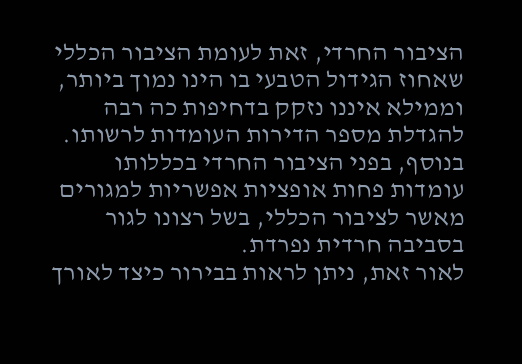הציבור החרדי, זאת לעומת הציבור הכללי שאחוז הגידול הטבעי בו הינו נמוך ביותר, וממילא איננו נזקק בדחיפות כה רבה להגדלת מספר הדירות העומדות לרשותו. בנוסף, בפני הציבור החרדי בכללותו עומדות פחות אופציות אפשריות למגורים מאשר לציבור הכללי, בשל רצונו לגור בסביבה חרדית נפרדת.
לאור זאת, ניתן לראות בבירור כיצד לאורך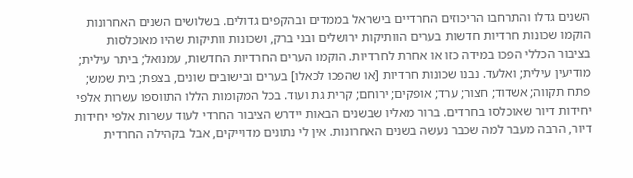השנים גדלו והתרחבו הריכוזים החרדיים בישראל בממדים ובהקפים גדולים. בשלושים השנים האחרונות הוקמו שכונות חרדיות חדשות בערים הוותיקות ירושלים ובני ברק, ושכונות וותיקות שהיו מאוכלסות בציבור הכללי הפכו במידה כזו או אחרת לחרדיות. הוקמו הערים החרדיות החדשות, עמנואל; ביתר עילית; מודיעין עילית; ואלעד. נבנו שכונות חרדיות [או שהפכו לכאלו] בערים ובישובים שונים, בצפת; בית שמש; פתח תקווה; אשדוד; חצור; ערד; אופקים; ירוחם; קרית גת ועוד. בכל המקומות הללו התווספו עשרות אלפי יחידות דיור שאוכלסו בחרדים. ברור מאליו שבשנים הבאות יידרש הציבור החרדי לעוד עשרות אלפי יחידות דיור, הרבה מעבר למה שכבר נעשה בשנים האחרונות. אין לי נתונים מדוייקים, אבל בקהילה החרדית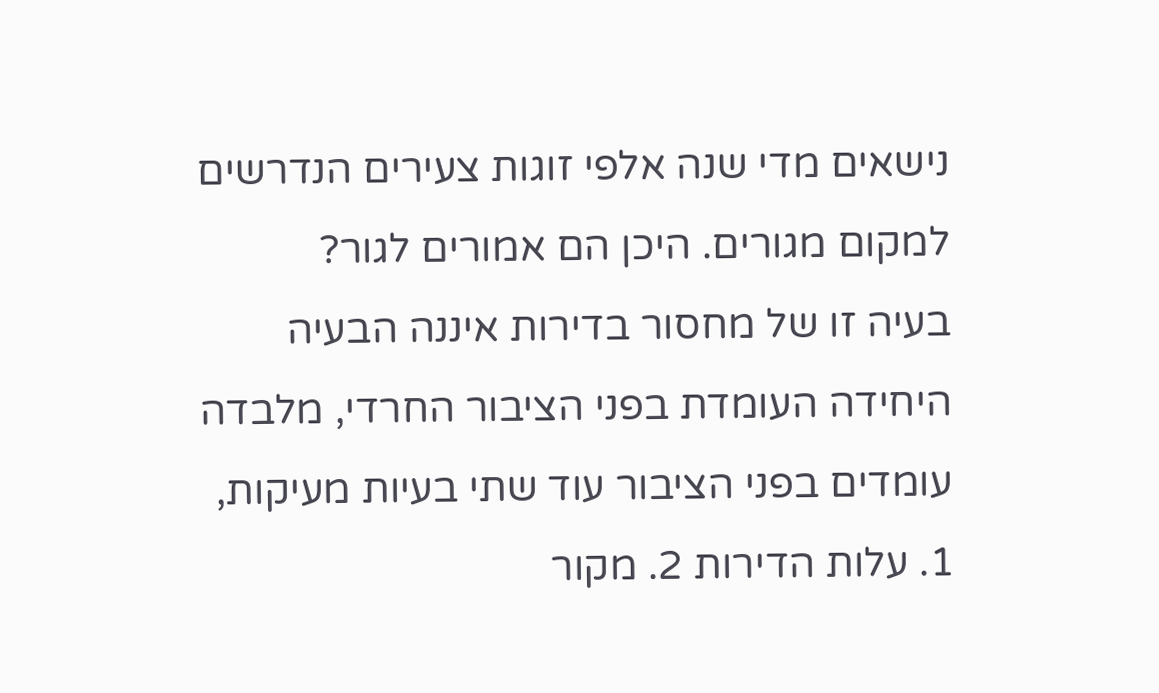נישאים מדי שנה אלפי זוגות צעירים הנדרשים למקום מגורים. היכן הם אמורים לגור?
בעיה זו של מחסור בדירות איננה הבעיה היחידה העומדת בפני הציבור החרדי, מלבדה עומדים בפני הציבור עוד שתי בעיות מעיקות, 1. עלות הדירות 2. מקור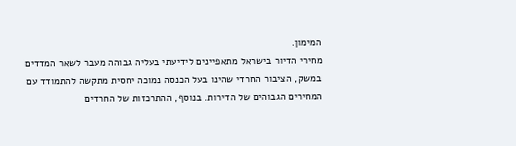המימון.
מחירי הדיור בישראל מתאפיינים לידיעתי בעליה גבוהה מעבר לשאר המדדים במשק, הציבור החרדי שהינו בעל הכנסה נמוכה יחסית מתקשה להתמודד עם המחירים הגבוהים של הדירות. בנוסף, ההתרכזות של החרדים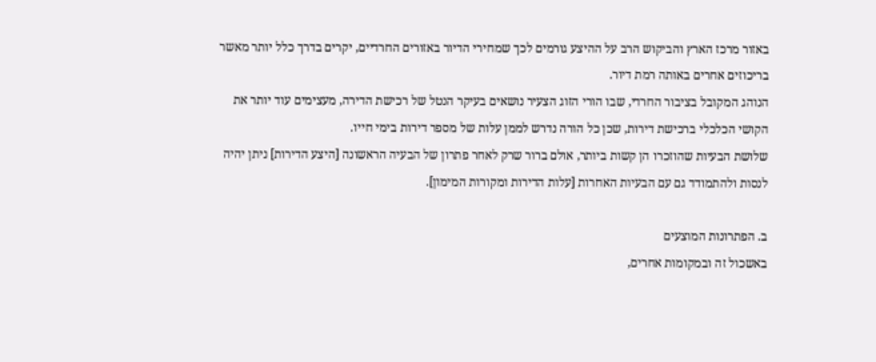באזור מרכז הארץ והביקוש הרב על ההיצע גורמים לכך שמחירי הדיור באזורים החרדיים, יקרים בדרך כלל יותר מאשר בריכוזים אחרים באותה רמת דיור.
הנוהג המקובל בציבור החרדי, שבו הורי הזוג הצעיר נושאים בעיקר הנטל של רכישת הדירה, מעצימים עוד יותר את הקושי הכלכלי ברכישת דירות, שכן כל הורה נדרש לממן עלות של מספר דירות בימי חייו.
שלושת הבעיות שהוזכרו הן קשות ביותר, אולם ברור שרק לאחר פתרון של הבעיה הראשונה [היצע הדירות] ניתן יהיה לנסות ולהתמודד גם עם הבעיות האחרות [עלות הדירות ומקורות המימון].

ב. הפתרונות המוצעים
באשכול זה ובמקומות אחרים,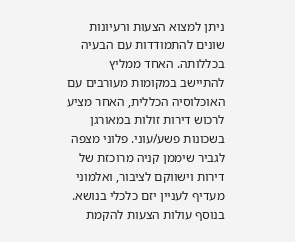ניתן למצוא הצעות ורעיונות שונים להתמודדות עם הבעיה בכללותה. האחד ממליץ להתיישב במקומות מעורבים עם האוכלוסיה הכללית, האחר מציע לרכוש דירות זולות במאורגן בשכונות פשע/עוני. פלוני מצפה לגביר שיממן קניה מרוכזת של דירות וישווקם לציבור, ואלמוני מעדיף לעניין יזם כלכלי בנושא. בנוסף עולות הצעות להקמת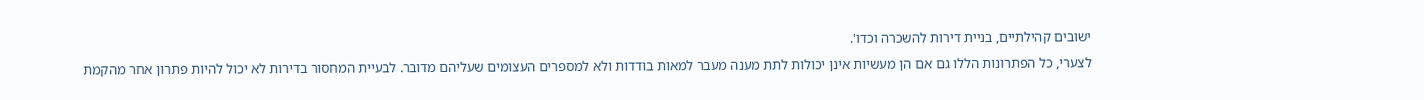ישובים קהילתיים, בניית דירות להשכרה וכדו'.
לצערי, כל הפתרונות הללו גם אם הן מעשיות אינן יכולות לתת מענה מעבר למאות בודדות ולא למספרים העצומים שעליהם מדובר. לבעיית המחסור בדירות לא יכול להיות פתרון אחר מהקמת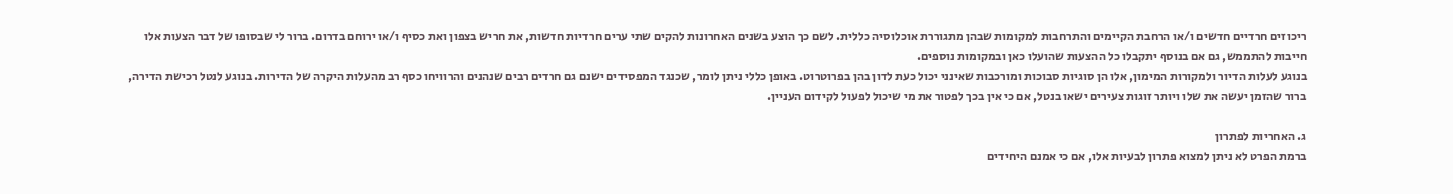ריכוזים חרדיים חדשים ו/או הרחבת הקיימים והתרחבות למקומות שבהן מתגוררת אוכלוסיה כללית. לשם כך הוצע בשנים האחרונות להקים שתי ערים חרדיות חדשות, את חריש בצפון ואת כסיף ו/או ירוחם בדרום. ברור לי שבסופו של דבר הצעות אלו חייבות להתממש, גם אם בנוסף יתקבלו כל ההצעות שהועלו כאן ובמקומות נוספים.
בנוגע לעלות הדיור ולמקורות המימון, אלו הן סוגיות סבוכות ומורכבות שאינני יכול כעת לדון בהן בפרוטרוט. באופן כללי ניתן לומר, שכנגד המפסידים ישנם גם חרדים רבים שנהנים והרוויחו כסף רב מהעלות היקרה של הדירות. בנוגע לנטל רכישת הדירה, ברור שהזמן יעשה את שלו ויותר זוגות צעירים ישאו בנטל, אם כי אין בכך לפטור את מי שיכול לפעול לקידום העניין.

ג. האחריות לפתרון
ברמת הפרט לא ניתן למצוא פתרון לבעיות אלו, אם כי אמנם היחידים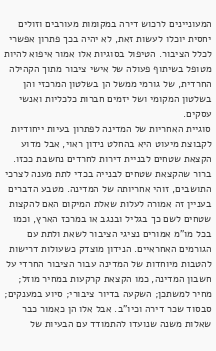המעוניינים לרכוש דירה במקומות מעורבים וזולים יחסית יוכלו לעשות זאת, לא יהיה בכך פתרון אפשרי לכלל הציבור. הטיפול בסוגיות אלו אמור איפוא להיות מטופל בשיתוף פעולה של אישי ציבור מתוך הקהילה החרדית, של גורמי ממשל הן בשלטון המרכזי והן בשלטון המקומי ושל יזמים חברות כלכליות ואנשי עסקים.
סוגיית האחריות של המדינה לפתרון בעיות ייחודיות לקבוצת מיעוט היא בהחלט נידון ראוי, אבל מדוע הקצאת שטחים לבניית דירות לחרדים נחשבת ככזו. ברור שהקצאת שטחים לבנייה בכדי לתת מענה לצרכי התושבים, זוהי אחריותה של המדינה. מטבע הדברים בעניין זה אמורה לעלות שאלת המיקום האם להקצות שטחים לשם כך בגליל ובנגב או במרכז הארץ, וכמו בכל מו"מ אמורים נציגי הציבור לשאת ולתת עם הגורמים האחראיים. הנידון מוצדק כשעולות דרישות להטבות מיוחדות של המדינה עבור הציבור החרדי על חשבון המדינה, כמו הקצאת קרקעות במחיר מוזל; מחיר למשתכן; השקעה בדיור ציבורי; סיוע במענקים; סבסוד שכר דירה וכיו"ב. אבל אלו הן כאמור כבר שאלות משנה שנועדו להתמודד עם הבעיות של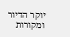יוקר הדיור ומקורות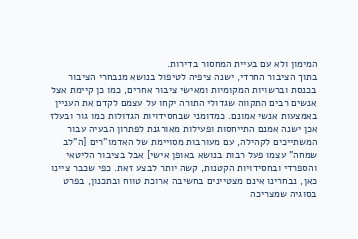המימון ולא עם בעיית המחסור בדירות.
בתוך הציבור החרדי, ישנה ציפיה לטיפול בנושא מנבחרי הציבור בכנסת וברשויות המקומיות ומאישי ציבור אחרים, כמו כן קיימת אצל אנשים רבים התקווה שגדולי התורה יקחו על עצמם לקדם את העניין באמצעות אנשי אמונם. כמדומני שבחסידויות הגדולות כמו גור ובעלז אכן ישנה אמנם התייחסות ופעילות מאורגנת לפתרון הבעיה עבור המשתייכים לקהילה, עם מעורבות מסויימת של האדמו"רים [ה"לב שמחה" עצמו פעל רבות בנושא באופן אישי] אבל בציבור הליטאי והספרדי ובחסידויות הקטנות, קשה יותר לבצע זאת. כפי שכבר ציינו כאן, נבחרינו אינם מצטיינים בחשיבה ארוכת טווח ובתכנון, בפרט בסוגיה שמצריכה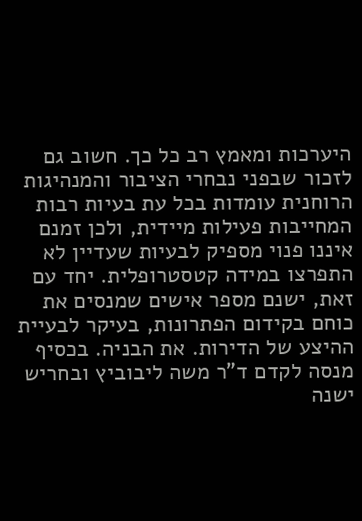היערכות ומאמץ רב כל כך. חשוב גם לזכור שבפני נבחרי הציבור והמנהיגות הרוחנית עומדות בכל עת בעיות רבות המחייבות פעילות מיידית, ולכן זמנם איננו פנוי מספיק לבעיות שעדיין לא התפרצו במידה קטסטרופלית. יחד עם זאת, ישנם מספר אישים שמנסים את כוחם בקידום הפתרונות, בעיקר לבעיית ההיצע של הדירות. את הבניה. בכסיף מנסה לקדם ד"ר משה ליבוביץ ובחריש ישנה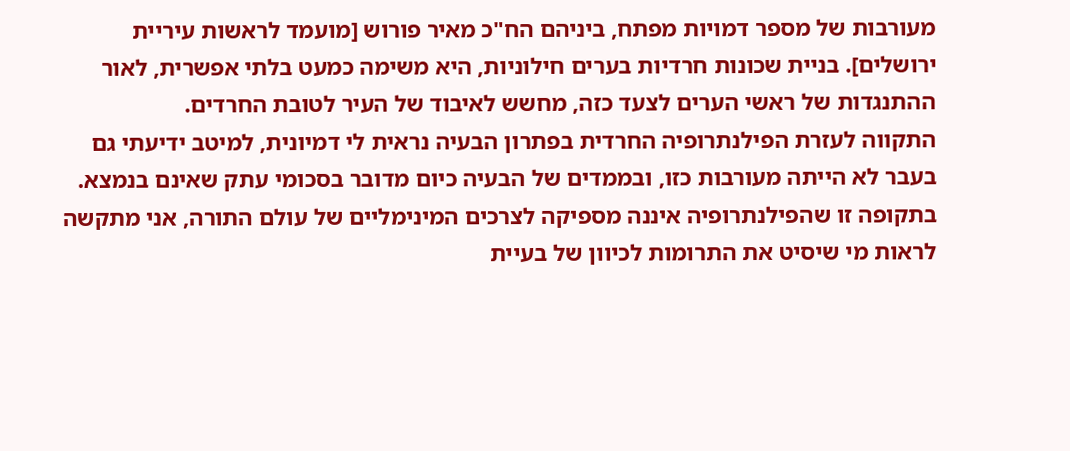מעורבות של מספר דמויות מפתח, ביניהם הח"כ מאיר פורוש [מועמד לראשות עיריית ירושלים]. בניית שכונות חרדיות בערים חילוניות, היא משימה כמעט בלתי אפשרית, לאור ההתנגדות של ראשי הערים לצעד כזה, מחשש לאיבוד של העיר לטובת החרדים.
התקווה לעזרת הפילנתרופיה החרדית בפתרון הבעיה נראית לי דמיונית, למיטב ידיעתי גם בעבר לא הייתה מעורבות כזו, ובממדים של הבעיה כיום מדובר בסכומי עתק שאינם בנמצא. בתקופה זו שהפילנתרופיה איננה מספיקה לצרכים המינימליים של עולם התורה, אני מתקשה לראות מי שיסיט את התרומות לכיוון של בעיית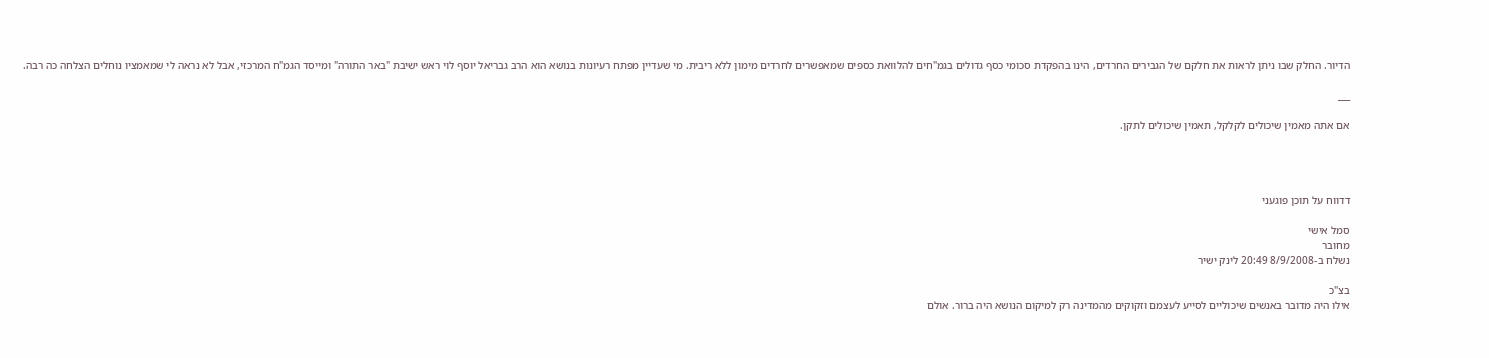הדיור. החלק שבו ניתן לראות את חלקם של הגבירים החרדים, הינו בהפקדת סכומי כסף גדולים בגמ"חים להלוואת כספים שמאפשרים לחרדים מימון ללא ריבית. מי שעדיין מפתח רעיונות בנושא הוא הרב גבריאל יוסף לוי ראש ישיבת "באר התורה" ומייסד הגמ"ח המרכזי, אבל לא נראה לי שמאמציו נוחלים הצלחה כה רבה.

___

אם אתה מאמין שיכולים לקלקל, תאמין שיכולים לתקן.




דדווח על תוכן פוגעני

סמל אישי
מחובר
נשלח ב-8/9/2008 20:49 לינק ישיר

בצ"כ
אילו היה מדובר באנשים שיכוליים לסייע לעצמם וזקוקים מהמדינה רק למיקום הנושא היה ברור. אולם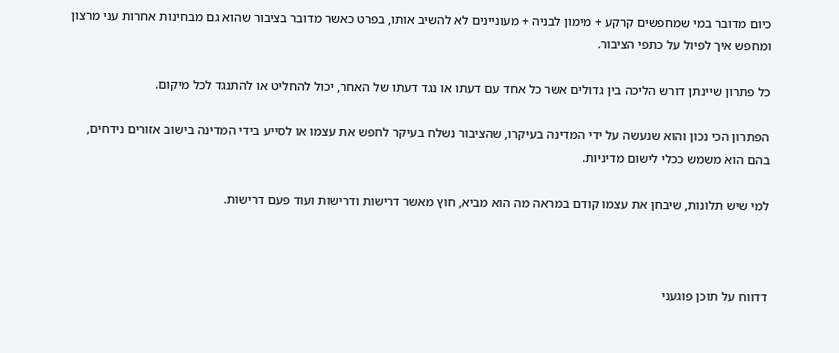כיום מדובר במי שמחפשים קרקע + מימון לבניה + מעוניינים לא להשיב אותו, בפרט כאשר מדובר בציבור שהוא גם מבחינות אחרות עני מרצון ומחפש איך לפיול על כתפי הציבור.

כל פתרון שיינתן דורש הליכה בין גדולים אשר כל אחד עם דעתו או נגד דעתו של האחר, יכול להחליט או להתנגד לכל מיקום.

הפתרון הכי נכון והוא שנעשה על ידי המדינה בעיקרו, שהציבור נשלח בעיקר לחפש את עצמו או לסייע בידי המדינה בישוב אזורים נידחים, בהם הוא משמש ככלי לישום מדיניות.

למי שיש תלונות, שיבחן את עצמו קודם במראה מה הוא מביא, חוץ מאשר דרישות ודרישות ועוד פעם דרישות.



דדווח על תוכן פוגעני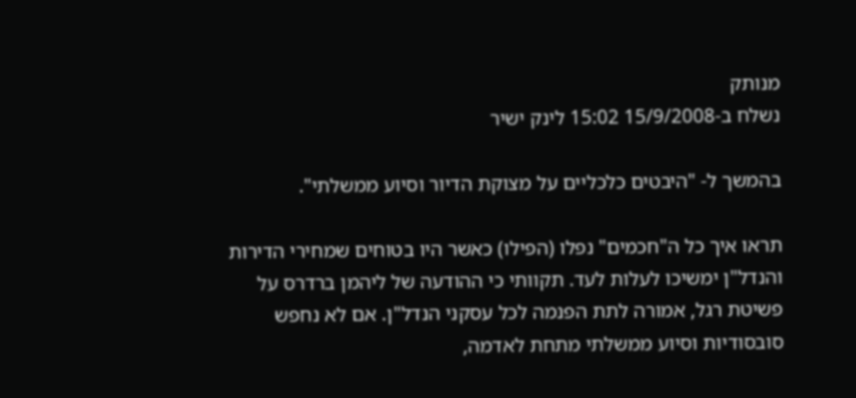מנותק
נשלח ב-15/9/2008 15:02 לינק ישיר

בהמשך ל- "היבטים כלכליים על מצוקת הדיור וסיוע ממשלתי".

תראו איך כל ה"חכמים" נפלו (הפילו) כאשר היו בטוחים שמחירי הדירות והנדל"ן ימשיכו לעלות לעד. תקוותי כי ההודעה של ליהמן ברדרס על פשיטת רגל, אמורה לתת הפנמה לכל עסקני הנדל"ן. אם לא נחפש סובסודיות וסיוע ממשלתי מתחת לאדמה,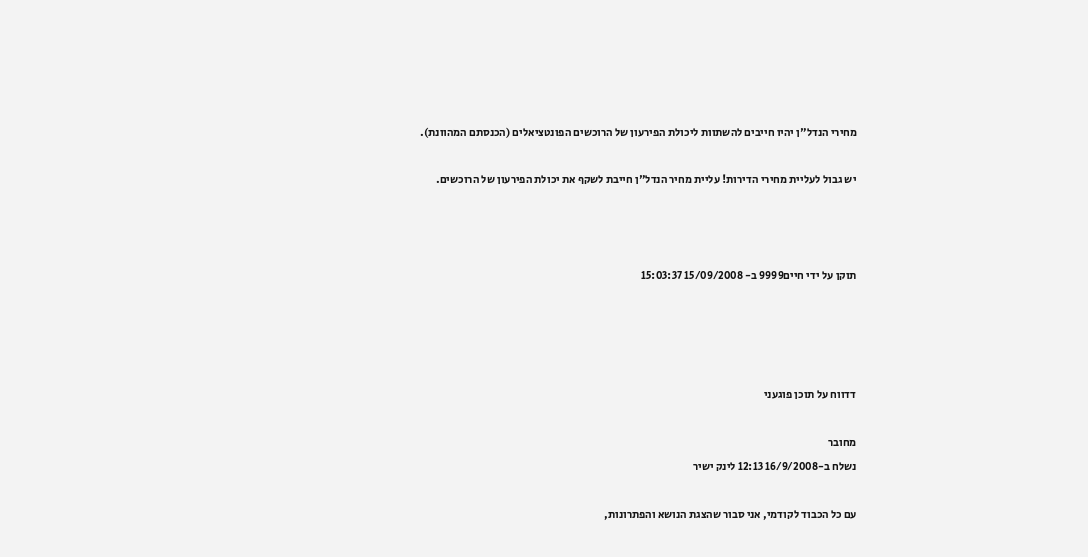מחירי הנדל"ן יהיו חייבים להשתוות ליכולת הפירעון של הרוכשים הפונטציאלים (הכנסתם המהוונת).

יש גבול לעליית מחירי הדירות! עליית מחיר הנדל"ן חייבת לשקף את יכולת הפירעון של הרוכשים.



תוקן על ידי חיים9999 ב- 15/09/2008 15:03:37




דדווח על תוכן פוגעני

מחובר
נשלח ב-16/9/2008 12:13 לינק ישיר

עם כל הכבוד לקודמי, אני סבור שהצגת הנושא והפתרונות,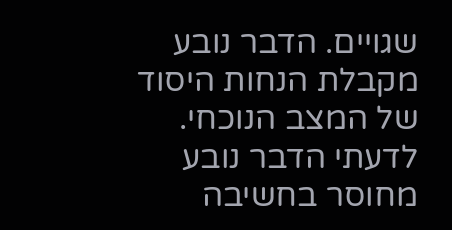שגויים. הדבר נובע מקבלת הנחות היסוד של המצב הנוכחי. לדעתי הדבר נובע מחוסר בחשיבה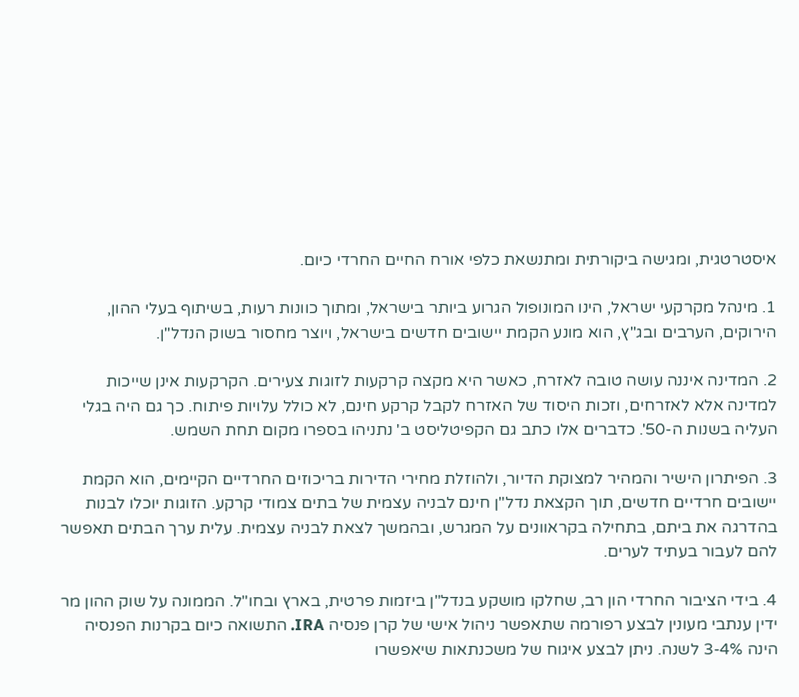איסטרטגית, ומגישה ביקורתית ומתנשאת כלפי אורח החיים החרדי כיום.

1. מינהל מקרקעי ישראל, הינו המונופול הגרוע ביותר בישראל, ומתוך כוונות רעות, בשיתוף בעלי ההון, הירוקים, הערבים ובג"ץ, הוא מונע הקמת יישובים חדשים בישראל, ויוצר מחסור בשוק הנדל"ן.

2. המדינה איננה עושה טובה לאזרח, כאשר היא מקצה קרקעות לזוגות צעירים. הקרקעות אינן שייכות למדינה אלא לאזרחים, וזכות היסוד של האזרח לקבל קרקע חינם, לא כולל עלויות פיתוח. כך גם היה בגלי העליה בשנות ה-50'. כדברים אלו כתב גם הקפיטליסט ב' נתניהו בספרו מקום תחת השמש.

3. הפיתרון הישיר והמהיר למצוקת הדיור, ולהוזלת מחירי הדירות בריכוזים החרדיים הקיימים, הוא הקמת יישובים חרדיים חדשים, תוך הקצאת נדל"ן חינם לבניה עצמית של בתים צמודי קרקע. הזוגות יוכלו לבנות בהדרגה את ביתם, בתחילה בקראוונים על המגרש, ובהמשך לצאת לבניה עצמית. עלית ערך הבתים תאפשר להם לעבור בעתיד לערים.

4. בידי הציבור החרדי הון רב, שחלקו מושקע בנדל"ן ביזמות פרטית, בארץ ובחו"ל. הממונה על שוק ההון מר ידין ענתבי מעונין לבצע רפורמה שתאפשר ניהול אישי של קרן פנסיה IRA. התשואה כיום בקרנות הפנסיה הינה 3-4% לשנה. ניתן לבצע איגוח של משכנתאות שיאפשרו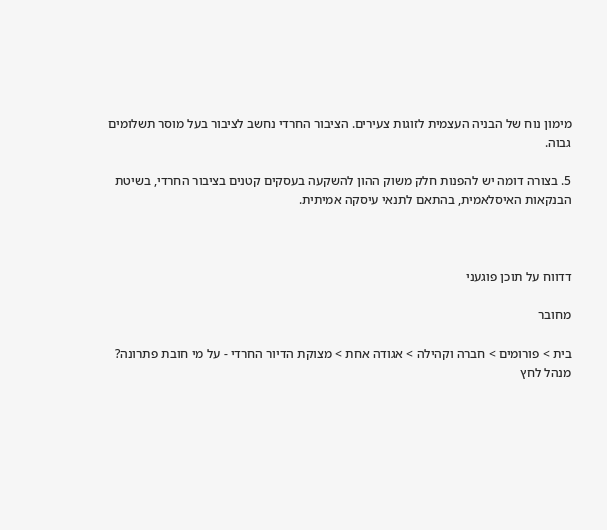מימון נוח של הבניה העצמית לזוגות צעירים. הציבור החרדי נחשב לציבור בעל מוסר תשלומים גבוה.

5. בצורה דומה יש להפנות חלק משוק ההון להשקעה בעסקים קטנים בציבור החרדי, בשיטת הבנקאות האיסלאמית, בהתאם לתנאי עיסקה אמיתית.



דדווח על תוכן פוגעני

מחובר

בית > פורומים > חברה וקהילה > אגודה אחת > מצוקת הדיור החרדי - על מי חובת פתרונה?
מנהל לחץ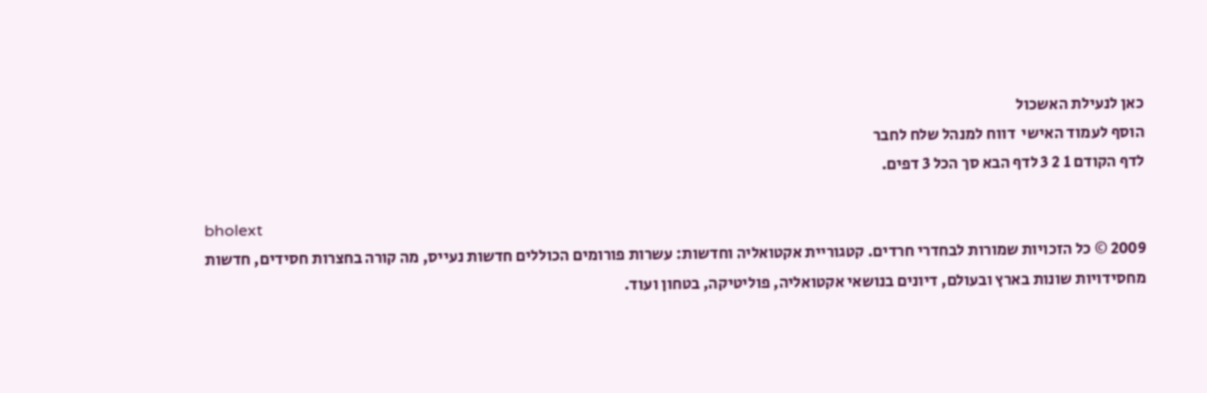כאן לנעילת האשכול
הוסף לעמוד האישי  דווח למנהל שלח לחבר
לדף הקודם 1 2 3 לדף הבא סך הכל 3 דפים.

bholext
2009 © כל הזכויות שמורות לבחדרי חרדים. קטגוריית אקטואליה וחדשות: עשרות פורומים הכוללים חדשות נעייס, מה קורה בחצרות חסידים, חדשות מחסידויות שונות בארץ ובעולם, דיונים בנושאי אקטואליה, פוליטיקה, בטחון ועוד.